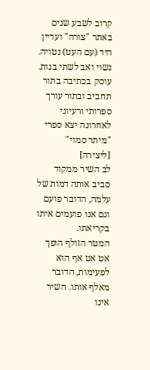קרוב לשבע שנים באתר "צורה" ועדיין היד (עם העט) נטויה.
נשוי ואב לשתי בנות.
עוסק בכתיבה בתור תחביב ובתור עורך ספרותי ורעיוני
לאחרונה יצא ספרי "מיתר סמוי"
[ליצירה]
לב השיר ממקוד סביב אותה דמות של עלמה, הדובר פועם וגם אנו פועמים איתו בקריאתו.
המטר הזולף הופך אט אט אף הוא לפעימות, הדובר מאלף אותו. השיר אינו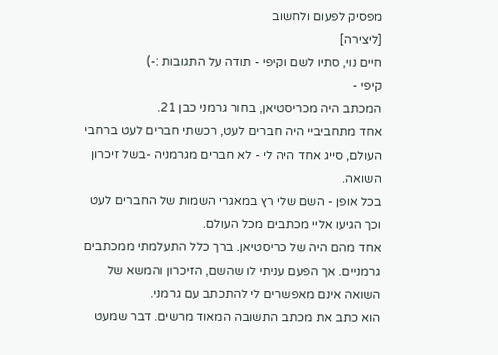מפסיק לפעום ולחשוב
[ליצירה]
חיים נוי, סתיו לשם וקיפי - תודה על התגובות :-)
קיפי -
המכתב היה מכריסטיאן, בחור גרמני כבן 21.
אחד מתחביביי היה חברים לעט, רכשתי חברים לעט ברחבי העולם, סייג אחד היה לי - לא חברים מגרמניה -בשל זיכרון השואה.
בכל אופן - השם שלי רץ במאגרי השמות של החברים לעט וכך הגיעו אליי מכתבים מכל העולם.
אחד מהם היה של כריסטיאן. ברך כלל התעלמתי ממכתבים גרמניים. אך הפעם עניתי לו שהשם, הזיכרון והמשא של השואה אינם מאפשרים לי להתכתב עם גרמני.
הוא כתב את מכתב התשובה המאוד מרשים. דבר שמעט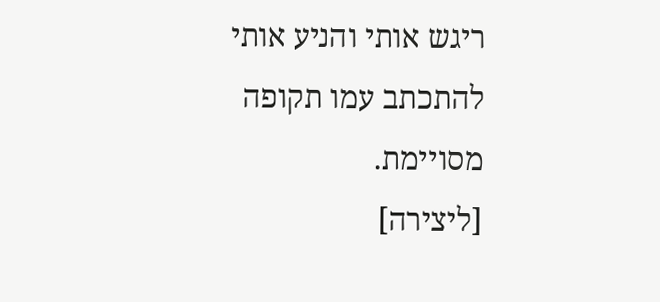ריגש אותי והניע אותי להתכתב עמו תקופה מסויימת.
[ליצירה]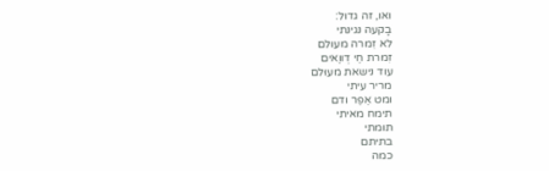ואו, זה גדול:
בָקעה נגינתי
לא זִמרה מעולם
זִמרת חֵי דְווַאים
עוד נישאת מעוּלם
מריר עיתי
ומט אֵפֵר ודם
תימח מאיתי
תומתי
בתיתם
כמה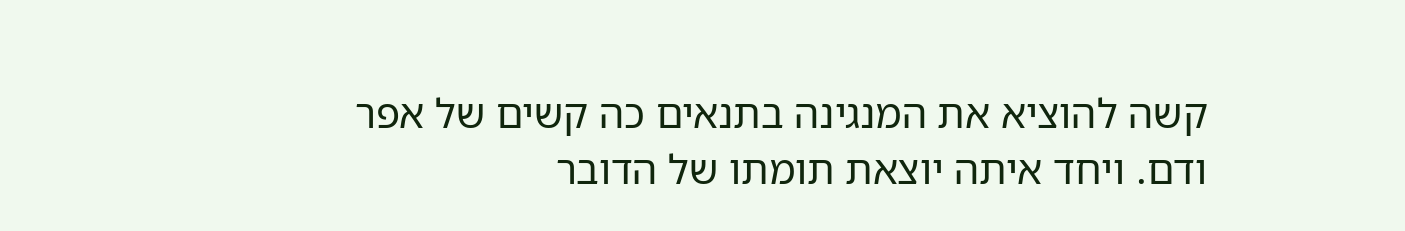קשה להוציא את המנגינה בתנאים כה קשים של אפר ודם. ויחד איתה יוצאת תומתו של הדובר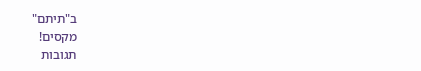ב"תיתם"
מקסים!
תגובות